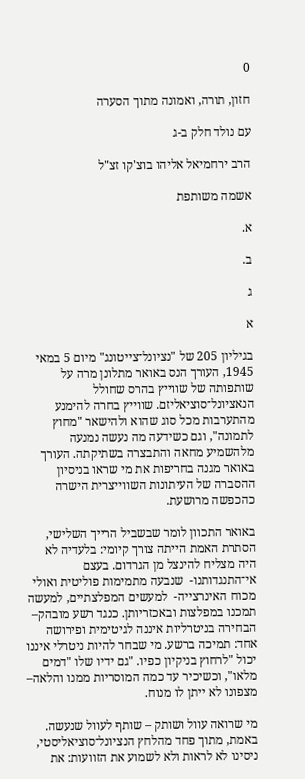0

חזון, תורה, ואמונה מתוך הסערה

עם נולד חלק ב-ג

הרב ירחמיאל אליהו בוצ'קו זצ"ל

אשמה משותפת

א.

ב.

ג

א

בגיליון 205 של "נציונל־צייטונג" מיום 5 במאי 1945, העורך הנס באואר מתלונן מרה על שותפותה של שווייץ בהרס שחולל הנאציונל־סוציאליזם. שווייץ בחרה להימנע מהתערבות מכל סוג שהוא ולהישאר "מחוץ לתמונה", וגם כשידעה מה נעשה נמנעה מלהשמיע מחאה והתבצרה בשתיקתה. העורך באואר מגנה בחריפות את מי שראו בניסיון ההסברה של העיתונות השווייצרית הישרה כהכפשה מרושעת.

באואר התכוון לומר שבשביל הרייך השלישי, הסתרת האמת הייתה צורך קיומי: בלעדיה לא היה מצליח להינצל מן הגרדום. בעצם אי־התנגדותנו-  שנבעה מתמימות פוליטית ואולי מכוח האינרצייה-  למעשים המפלצתיים, למעשה תמכנו במפלצות ובאכזריותן. כנגד רשע מובהק–  הבחירה בניטרליות איננה לגיטימית ופירושה אחד: תמיכה ברשע. מי שבחר להיות ניטרלי איננו יכול "לרחוץ בניקיון כפיו. "גם ידיו שלו "דמים מלאו", וכשיכיר עד כמה המוסריות ממנו והלאה–  מצפונו לא ייתן לו מנוח.

מי שרואה עוול ושותק – שותף לעוול שנעשה. באמת, מתוך פחד מהלחץ הנציונל־סוציאליסטי, ניסינו לא לראות ולא לשמוע את הזוועות: את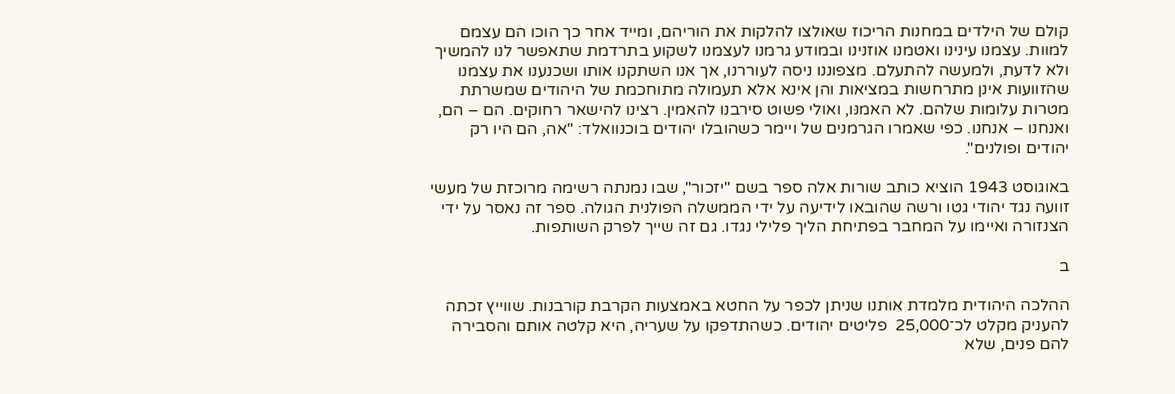קולם של הילדים במחנות הריכוז שאולצו להלקות את הוריהם, ומייד אחר כך הוכו הם עצמם למוות. עצמנו עינינו ואטמנו אוזנינו ובמודע גרמנו לעצמנו לשקוע בתרדמת שתאפשר לנו להמשיך ולא לדעת, ולמעשה להתעלם. מצפוננו ניסה לעוררנו, אך אנו השתקנו אותו ושכנענו את עצמנו שהזוועות אינן מתרחשות במציאות והן אינא אלא תעמולה מתוחכמת של היהודים שמשרתת מטרות עלומות שלהם. לא האמנּו, ואולי פשוט סירבנו להאמין. רצינו להישאר רחוקים. הם – הם, ואנחנו – אנחנו. כפי שאמרו הגרמנים של ויימר כשהובלו יהודים בוכנוואלד: "אה, הם היו רק יהודים ופולנים".

באוגוסט 1943 הוציא כותב שורות אלה ספר בשם "יזכור", שבו נמנתה רשימה מרוכזת של מעשי זוועה נגד יהודי גטו ורשה שהובאו לידיעה על ידי הממשלה הפולנית הגולה. ספר זה נאסר על ידי הצנזורה ואיימו על המחבר בפתיחת הליך פלילי נגדו. גם זה שייך לפרק השותפות.

ב

ההלכה היהודית מלמדת אותנו שניתן לכפר על החטא באמצעות הקרבת קורבנות. שווייץ זכתה להעניק מקלט לכ־25,000  פליטים יהודים. כשהתדפקו על שעריה, היא קלטה אותם והסבירה להם פנים, שלא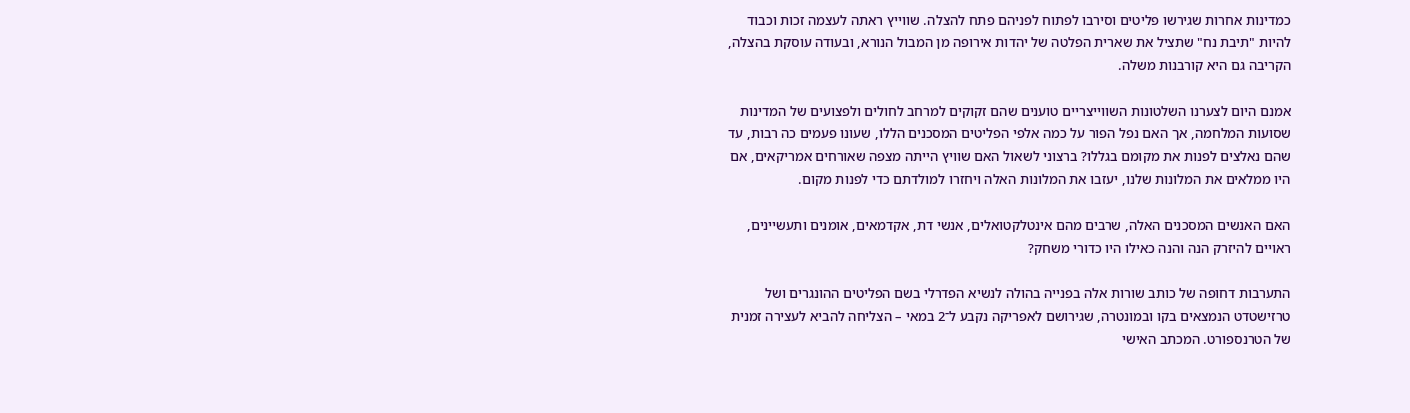כמדינות אחרות שגירשו פליטים וסירבו לפתוח לפניהם פתח להצלה. שווייץ ראתה לעצמה זכות וכבוד להיות "תיבת נח" שתציל את שארית הפלטה של יהדות אירופה מן המבול הנורא, ובעודה עוסקת בהצלה, הקריבה גם היא קורבנות משלה.

אמנם היום לצערנו השלטונות השווייצריים טוענים שהם זקוקים למרחב לחולים ולפצועים של המדינות שסועות המלחמה, אך האם נפל הפור על כמה אלפי הפליטים המסכנים הללו, שעונו פעמים כה רבות, עד שהם נאלצים לפנות את מקומם בגללו? ברצוני לשאול האם שוויץ הייתה מצפה שאורחים אמריקאים, אם היו ממלאים את המלונות שלנו, יעזבו את המלונות האלה ויחזרו למולדתם כדי לפנות מקום.

האם האנשים המסכנים האלה, שרבים מהם אינטלקטואלים, אנשי דת, אקדמאים, אומנים ותעשיינים, ראויים להיזרק הנה והנה כאילו היו כדורי משחק?

התערבות דחופה של כותב שורות אלה בפנייה בהולה לנשיא הפדרלי בשם הפליטים ההונגרים ושל טרזישטדט הנמצאים בקו ובמונטרה, שגירושם לאפריקה נקבע ל־2 במאי – הצליחה להביא לעצירה זמנית של הטרנספורט. המכתב האישי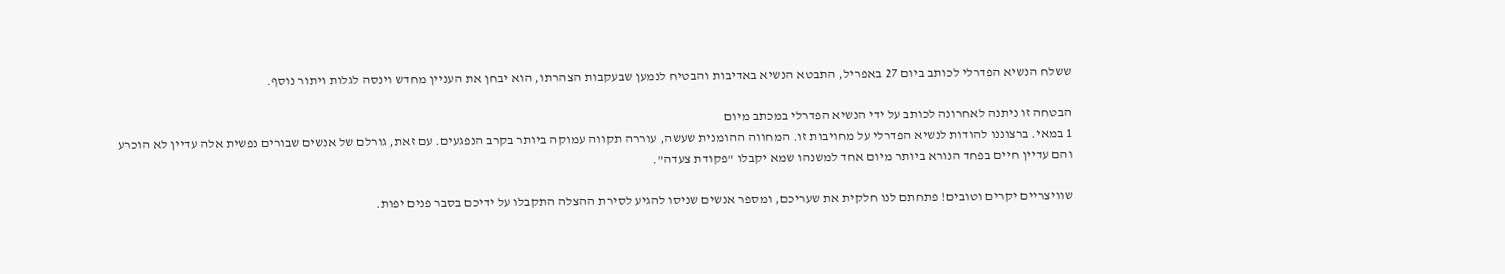ששלח הנשיא הפדרלי לכותב ביום 27 באפריל, התבטא הנשיא באדיבות והבטיח לנמען שבעקבות הצהרתו, הוא יבחן את העניין מחדש וינסה לגלות ויתור נוסף.

הבטחה זו ניתנה לאחרונה לכותב על ידי הנשיא הפדרלי במכתב מיום
1 במאי. ברצוננו להודות לנשיא הפדרלי על מחויבות זו. המחווה ההומנית שעשה, עוררה תקווה עמוקה ביותר בקרב הנפגעים. עם זאת, גורלם של אנשים שבורים נפשית אלה עדיין לא הוכרע והם עדיין חיים בפחד הנורא ביותר מיום אחד למשנהו שמא יקבלו "פקודת צעדה".

שוויצריים יקרים וטובים! פתחתם לנו חלקית את שעריכם, ומספר אנשים שניסו להגיע לסירת ההצלה התקבלו על ידיכם בסבר פנים יפות.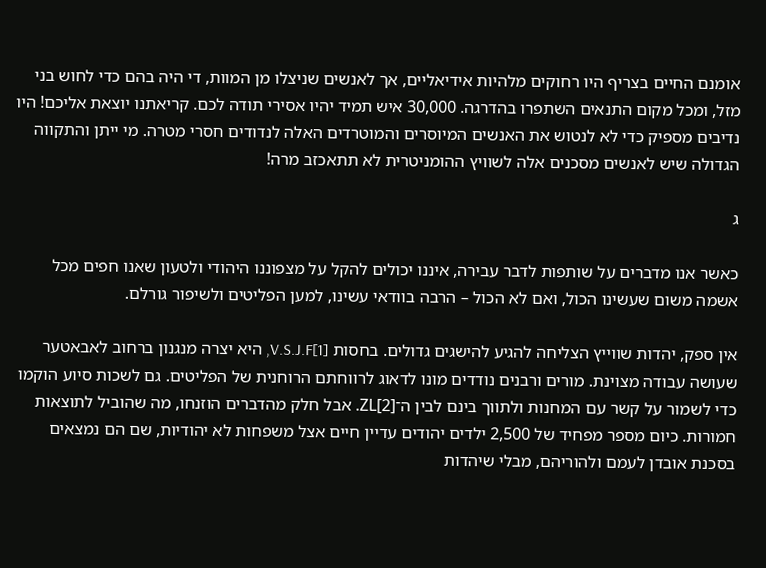אומנם החיים בצריף היו רחוקים מלהיות אידיאליים, אך לאנשים שניצלו מן המוות, די היה בהם כדי לחוש בני מזל, ומכל מקום התנאים השתפרו בהדרגה. 30,000 איש תמיד יהיו אסירי תודה לכם. קריאתנו יוצאת אליכם! היו נדיבים מספיק כדי לא לנטוש את האנשים המיוסרים והמוטרדים האלה לנדודים חסרי מטרה. מי ייתן והתקווה הגדולה שיש לאנשים מסכנים אלה לשוויץ ההומניטרית לא תתאכזב מרה!

ג

כאשר אנו מדברים על שותפות לדבר עבירה, איננו יכולים להקל על מצפוננו היהודי ולטעון שאנו חפים מכל אשמה משום שעשינו הכול, ואם לא הכול – הרבה בוודאי עשינו, למען הפליטים ולשיפור גורלם.

אין ספק, יהדות שווייץ הצליחה להגיע להישגים גדולים. בחסות V.S.J.F[1], היא יצרה מנגנון ברחוב לאבאטער שעושה עבודה מצוינת. מורים ורבנים נודדים מונו לדאוג לרווחתם הרוחנית של הפליטים. גם לשכות סיוע הוקמו כדי לשמור על קשר עם המחנות ולתווך בינם לבין ה־ZL[2]. אבל חלק מהדברים הוזנחו, מה שהוביל לתוצאות חמורות. כיום מספר מפחיד של 2,500 ילדים יהודים עדיין חיים אצל משפחות לא יהודיות, שם הם נמצאים בסכנת אובדן לעמם ולהוריהם, מבלי שיהדות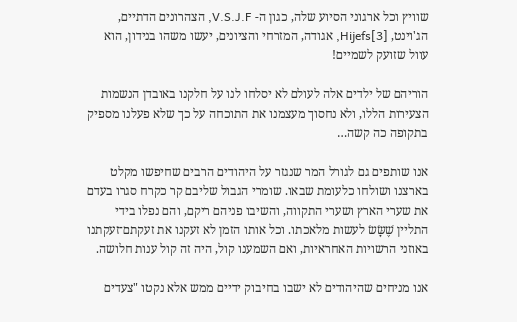שוויץ וכל ארגוני הסיוע שלה, כגון ה- V.S.J.F, הצהרונים הדתיים, הג'וינט, [3]Hijefs, אגודה, המזרחי והציונים, יעשו משהו בנידון, הוא עוול שזועק לשמיים!

הוריהם של ילדים אלה לעולם לא יסלחו לנו על חלקנו באובדן הנשמות הצעירות הללו, ולא נחסוך מעצמנו את התוכחה על כך שלא פעלנו מספיק בתקופה כה קשה…

אנו שותפים גם לגורל המר שנגזר על היהודים הרבים שחיפשו מקלט בארצנו ושולחו כלעומת שבאו. שומרי הגבול שליבם קר כקרח סגרו בעדם את שערי הארץ ושערי התקווה, והשיבו פניהם ריקם, והם נפלו בידי התליין שֶׁשָּׂשׂ לעשות מלאכתו. וכל אותו הזמן לא זעקנו את זעקתם־זעקתנו באוזני הרשויות האחראיות, ואם השמענו קול, היה זה קול ענות חלושה.

אנו מניחים שהיהודים לא ישבו בחיבוק ידיים ממש אלא נקטו "צעדים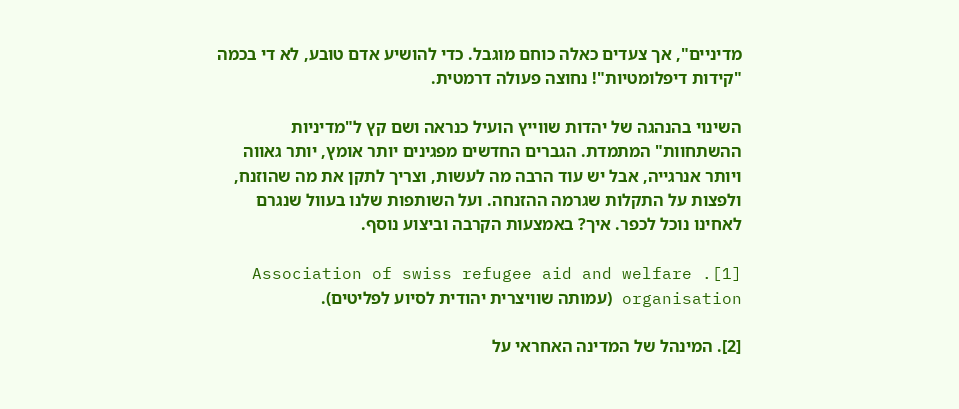מדיניים", אך צעדים כאלה כוחם מוגבל. כדי להושיע אדם טובע, לא די בכמה "קידות דיפלומטיות"! נחוצה פעולה דרמטית.

השינוי בהנהגה של יהדות שווייץ הועיל כנראה ושם קץ ל"מדיניות ההשתחוות" המתמדת. הגברים החדשים מפגינים יותר אומץ, יותר גאווה ויותר אנרגייה, אבל יש עוד הרבה מה לעשות, וצריך לתקן את מה שהוזנח, ולפצות על התקלות שגרמה ההזנחה. ועל השותפות שלנו בעוול שנגרם לאחינו נוכל לכפר. איך? באמצעות הקרבה וביצוע נוסף.

[1]. Association of swiss refugee aid and welfare organisation (עמותה שוויצרית יהודית לסיוע לפליטים).

[2]. המינהל של המדינה האחראי על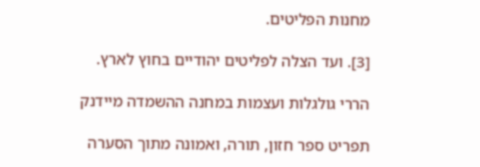מחנות הפליטים.

[3]. ועד הצלה לפליטים יהודיים בחוץ לארץ.

הררי גולגלות ועצמות במחנה ההשמדה מיידנק

תפריט ספר חזון, תורה, ואמונה מתוך הסערה